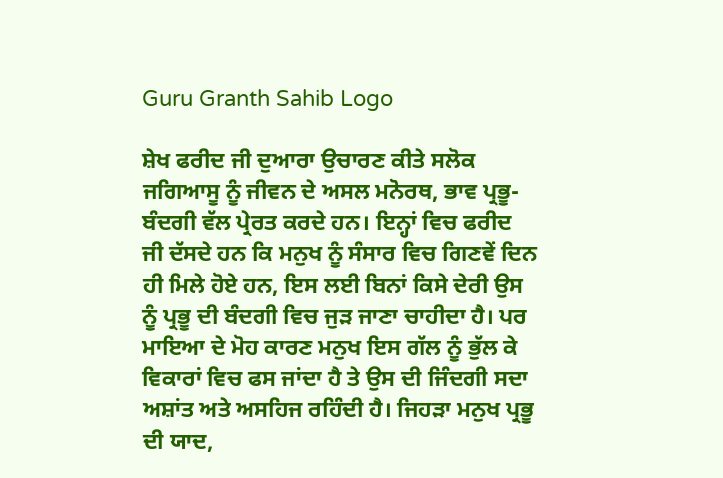Guru Granth Sahib Logo

ਸ਼ੇਖ ਫਰੀਦ ਜੀ ਦੁਆਰਾ ਉਚਾਰਣ ਕੀਤੇ ਸਲੋਕ ਜਗਿਆਸੂ ਨੂੰ ਜੀਵਨ ਦੇ ਅਸਲ ਮਨੋਰਥ, ਭਾਵ ਪ੍ਰਭੂ-ਬੰਦਗੀ ਵੱਲ ਪ੍ਰੇਰਤ ਕਰਦੇ ਹਨ। ਇਨ੍ਹਾਂ ਵਿਚ ਫਰੀਦ ਜੀ ਦੱਸਦੇ ਹਨ ਕਿ ਮਨੁਖ ਨੂੰ ਸੰਸਾਰ ਵਿਚ ਗਿਣਵੇਂ ਦਿਨ ਹੀ ਮਿਲੇ ਹੋਏ ਹਨ, ਇਸ ਲਈ ਬਿਨਾਂ ਕਿਸੇ ਦੇਰੀ ਉਸ ਨੂੰ ਪ੍ਰਭੂ ਦੀ ਬੰਦਗੀ ਵਿਚ ਜੁੜ ਜਾਣਾ ਚਾਹੀਦਾ ਹੈ। ਪਰ ਮਾਇਆ ਦੇ ਮੋਹ ਕਾਰਣ ਮਨੁਖ ਇਸ ਗੱਲ ਨੂੰ ਭੁੱਲ ਕੇ ਵਿਕਾਰਾਂ ਵਿਚ ਫਸ ਜਾਂਦਾ ਹੈ ਤੇ ਉਸ ਦੀ ਜਿੰਦਗੀ ਸਦਾ ਅਸ਼ਾਂਤ ਅਤੇ ਅਸਹਿਜ ਰਹਿੰਦੀ ਹੈ। ਜਿਹੜਾ ਮਨੁਖ ਪ੍ਰਭੂ ਦੀ ਯਾਦ,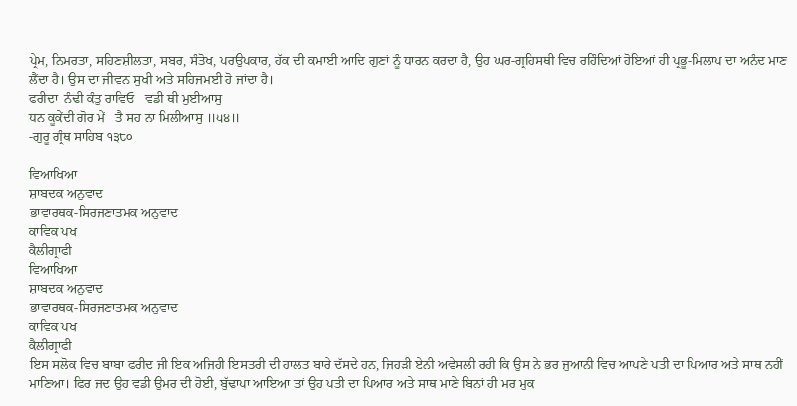ਪ੍ਰੇਮ, ਨਿਮਰਤਾ, ਸਹਿਣਸ਼ੀਲਤਾ, ਸਬਰ, ਸੰਤੋਖ, ਪਰਉਪਕਾਰ, ਹੱਕ ਦੀ ਕਮਾਈ ਆਦਿ ਗੁਣਾਂ ਨੂੰ ਧਾਰਨ ਕਰਦਾ ਹੈ, ਉਹ ਘਰ-ਗ੍ਰਹਿਸਥੀ ਵਿਚ ਰਹਿੰਦਿਆਂ ਹੋਇਆਂ ਹੀ ਪ੍ਰਭੂ-ਮਿਲਾਪ ਦਾ ਅਨੰਦ ਮਾਣ ਲੈਂਦਾ ਹੈ। ਉਸ ਦਾ ਜੀਵਨ ਸੁਖੀ ਅਤੇ ਸਹਿਜਮਈ ਹੋ ਜਾਂਦਾ ਹੈ।
ਫਰੀਦਾ  ਨੰਢੀ ਕੰਤੁ ਰਾਵਿਓ   ਵਡੀ ਥੀ ਮੁਈਆਸੁ
ਧਨ ਕੂਕੇਂਦੀ ਗੋਰ ਮੇਂ   ਤੈ ਸਹ ਨਾ ਮਿਲੀਆਸੁ ॥੫੪॥
-ਗੁਰੂ ਗ੍ਰੰਥ ਸਾਹਿਬ ੧੩੮੦

ਵਿਆਖਿਆ
ਸ਼ਾਬਦਕ ਅਨੁਵਾਦ
ਭਾਵਾਰਥਕ-ਸਿਰਜਣਾਤਮਕ ਅਨੁਵਾਦ
ਕਾਵਿਕ ਪਖ
ਕੈਲੀਗ੍ਰਾਫੀ
ਵਿਆਖਿਆ
ਸ਼ਾਬਦਕ ਅਨੁਵਾਦ
ਭਾਵਾਰਥਕ-ਸਿਰਜਣਾਤਮਕ ਅਨੁਵਾਦ
ਕਾਵਿਕ ਪਖ
ਕੈਲੀਗ੍ਰਾਫੀ
ਇਸ ਸਲੋਕ ਵਿਚ ਬਾਬਾ ਫਰੀਦ ਜੀ ਇਕ ਅਜਿਹੀ ਇਸਤਰੀ ਦੀ ਹਾਲਤ ਬਾਰੇ ਦੱਸਦੇ ਹਨ, ਜਿਹੜੀ ਏਨੀ ਅਵੇਸਲੀ ਰਹੀ ਕਿ ਉਸ ਨੇ ਭਰ ਜੁਆਨੀ ਵਿਚ ਆਪਣੇ ਪਤੀ ਦਾ ਪਿਆਰ ਅਤੇ ਸਾਥ ਨਹੀਂ ਮਾਣਿਆ। ਫਿਰ ਜਦ ਉਹ ਵਡੀ ਉਮਰ ਦੀ ਹੋਈ, ਬੁੱਢਾਪਾ ਆਇਆ ਤਾਂ ਉਹ ਪਤੀ ਦਾ ਪਿਆਰ ਅਤੇ ਸਾਥ ਮਾਣੇ ਬਿਨਾਂ ਹੀ ਮਰ ਮੁਕ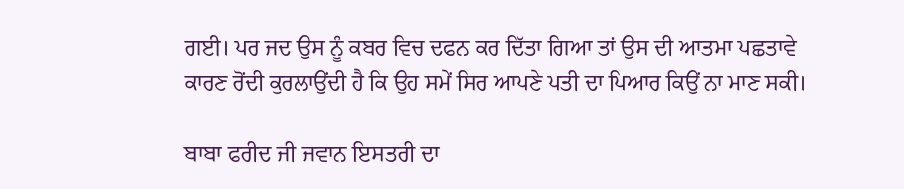ਗਈ। ਪਰ ਜਦ ਉਸ ਨੂੰ ਕਬਰ ਵਿਚ ਦਫਨ ਕਰ ਦਿੱਤਾ ਗਿਆ ਤਾਂ ਉਸ ਦੀ ਆਤਮਾ ਪਛਤਾਵੇ ਕਾਰਣ ਰੋਂਦੀ ਕੁਰਲਾਉਂਦੀ ਹੈ ਕਿ ਉਹ ਸਮੇਂ ਸਿਰ ਆਪਣੇ ਪਤੀ ਦਾ ਪਿਆਰ ਕਿਉਂ ਨਾ ਮਾਣ ਸਕੀ।

ਬਾਬਾ ਫਰੀਦ ਜੀ ਜਵਾਨ ਇਸਤਰੀ ਦਾ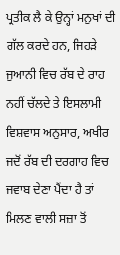ਪ੍ਰਤੀਕ ਲੈ ਕੇ ਉਨ੍ਹਾਂ ਮਨੁਖਾਂ ਦੀ ਗੱਲ ਕਰਦੇ ਹਨ, ਜਿਹੜੇ ਜੁਆਨੀ ਵਿਚ ਰੱਬ ਦੇ ਰਾਹ ਨਹੀਂ ਚੱਲਦੇ ਤੇ ਇਸਲਾਮੀ ਵਿਸ਼ਵਾਸ ਅਨੁਸਾਰ, ਅਖੀਰ ਜਦੋਂ ਰੱਬ ਦੀ ਦਰਗਾਹ ਵਿਚ ਜਵਾਬ ਦੇਣਾ ਪੈਂਦਾ ਹੈ ਤਾਂ ਮਿਲਣ ਵਾਲੀ ਸਜ਼ਾ ਤੋਂ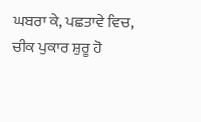ਘਬਰਾ ਕੇ, ਪਛਤਾਵੇ ਵਿਚ, ਚੀਕ ਪੁਕਾਰ ਸ਼ੁਰੂ ਹੋ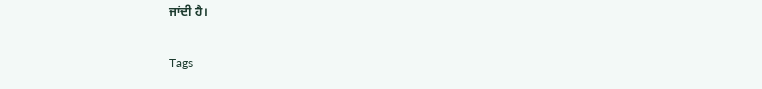ਜਾਂਦੀ ਹੈ।

Tags